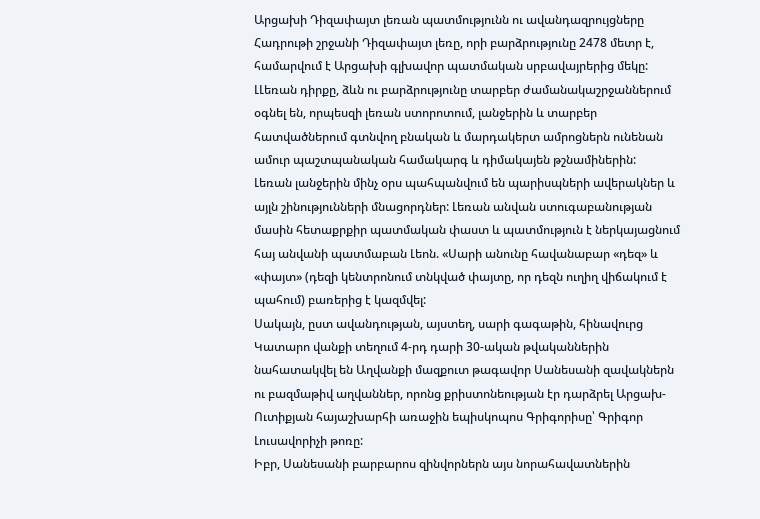Արցախի Դիզափայտ լեռան պատմությունն ու ավանդազրույցները
Հադրութի շրջանի Դիզափայտ լեռը, որի բարձրությունը 2478 մետր է, համարվում է Արցախի գլխավոր պատմական սրբավայրերից մեկը: ԼԼեռան դիրքը, ձևն ու բարձրությունը տարբեր ժամանակաշրջաններում օգնել են, որպեսզի լեռան ստորոտում, լանջերին և տարբեր հատվածներում գտնվող բնական և մարդակերտ ամրոցներն ունենան ամուր պաշտպանական համակարգ և դիմակայեն թշնամիներին:
Լեռան լանջերին մինչ օրս պահպանվում են պարիսպների ավերակներ և այլն շինությունների մնացորդներ: Լեռան անվան ստուգաբանության մասին հետաքրքիր պատմական փաստ և պատմություն է ներկայացնում հայ անվանի պատմաբան Լեոն. «Սարի անունը հավանաբար «դեզ» և «փայտ» (դեզի կենտրոնում տնկված փայտը, որ դեզն ուղիղ վիճակում է պահում) բառերից է կազմվել:
Սակայն, ըստ ավանդության, այստեղ, սարի գագաթին, հինավուրց Կատարո վանքի տեղում 4-րդ դարի 30-ական թվականներին նահատակվել են Աղվանքի մազքուտ թագավոր Սանեսանի զավակներն ու բազմաթիվ աղվաններ, որոնց քրիստոնեության էր դարձրել Արցախ-Ուտիքյան հայաշխարհի առաջին եպիսկոպոս Գրիգորիսը՝ Գրիգոր Լուսավորիչի թոռը:
Իբր, Սանեսանի բարբարոս զինվորներն այս նորահավատներին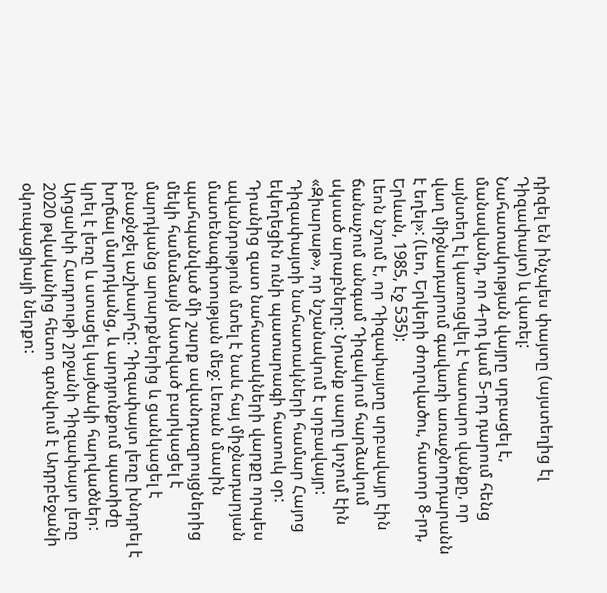դիզել են ինչպես փայտը (այստեղից էլ Դիզափայտ) և վառել:
Նահատակության վայրը սրբացել է, մանավանդ, որ 4-րդ կամ 5-րդ դարում հենց այնտեղ էլ կառուցվել է Կատարո վանքը, որ վաղ միջնադարում գավառի առաջնորդարանն է եղել»: (Լեո, Երկերի ժողովածու, հատոր 8-րդ, Երևան, 1985, էջ 535):
Լեոն նշում է, որ Դիզափայտը սրբավայր էին ճանաչում անգամ Դիզակում հարձակում սկսած արաբները: Նրանք սարը կոչում էին «Զիարաթ», որ նշանակում է սրբավայր: Դիզափայտի նահատակների համար Հայոց եկեղեցին ունի պատարագի հատուկ օր: Դրանից զատ նահատակների վարքը որպես ավանդություն մտել է նաև հայ միջնադարյան մատենագիտության մեջ: Լեռան մասին պահպանված մի շարք ավանդազրույցներից մեկի համաձայն Աստված բարկացել է մարդկանց արարքներից և ցանկացել է բնաջնջել աշխարհը: Դիզափայտ լեռը խնդրել է խղճալ մարդկանց, և արդյունքում պատիժը կրել է լեռը և ստացել կայծակի հարվածներ:
Արցախի Հադրութի շրջանի Դիզափայտ լեռը 2020 թվականից հետո գտնվում է Ադրբեջանի օկուպացիայի ներքո: